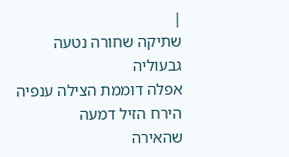|
שתיקה שחורה נטעה גבעוליה
אפלה דוממת הצילה ענפיה
הירח הזיל דמעה
שהאירה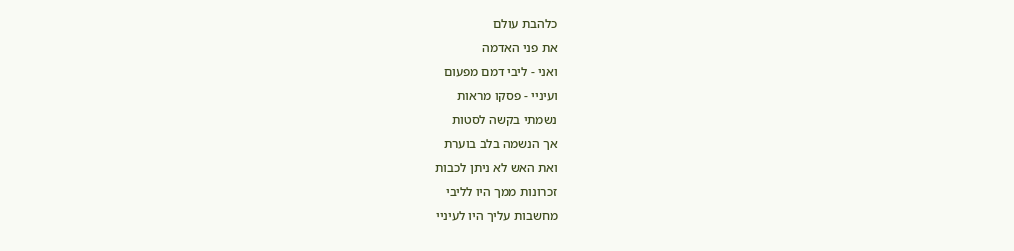כלהבת עולם
את פני האדמה
ואני - ליבי דמם מפעום
ועיניי - פסקו מראות
נשמתי בקשה לסטות
אך הנשמה בלב בוערת
ואת האש לא ניתן לכבות
זכרונות ממך היו לליבי
מחשבות עליך היו לעיניי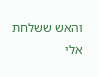והאש ששלחת אלי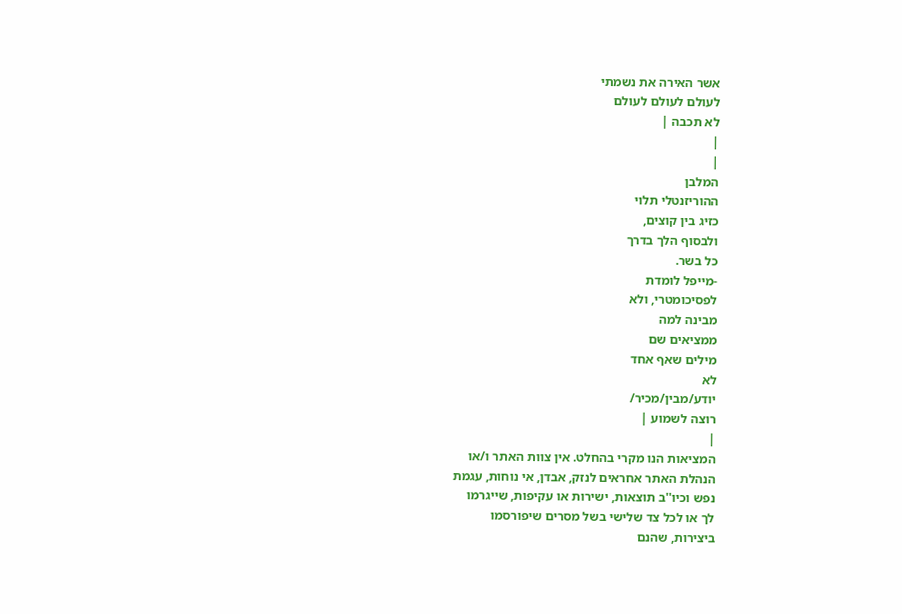אשר האירה את נשמתי
לעולם לעולם לעולם
לא תכבה |
|
|
המלבן
ההוריזנטלי תלוי
כזיג בין קוצים,
ולבסוף הלך בדרך
כל בשר.
-מייפל לומדת
לפסיכומטרי, ולא
מבינה למה
ממציאים שם
מילים שאף אחד
לא
יודע/מבין/מכיר/
רוצה לשמוע |
|
המציאות הנו מקרי בהחלט. אין צוות האתר ו/או
הנהלת האתר אחראים לנזק, אבדן, אי נוחות, עגמת
נפש וכיו''ב תוצאות, ישירות או עקיפות, שייגרמו
לך או לכל צד שלישי בשל מסרים שיפורסמו
ביצירות, שהנם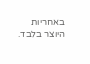באחריות היוצר בלבד.